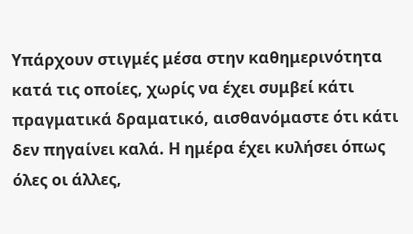Υπάρχουν στιγμές μέσα στην καθημερινότητα κατά τις οποίες, χωρίς να έχει συμβεί κάτι πραγματικά δραματικό, αισθανόμαστε ότι κάτι δεν πηγαίνει καλά. Η ημέρα έχει κυλήσει όπως όλες οι άλλες,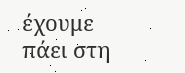έχουμε πάει στη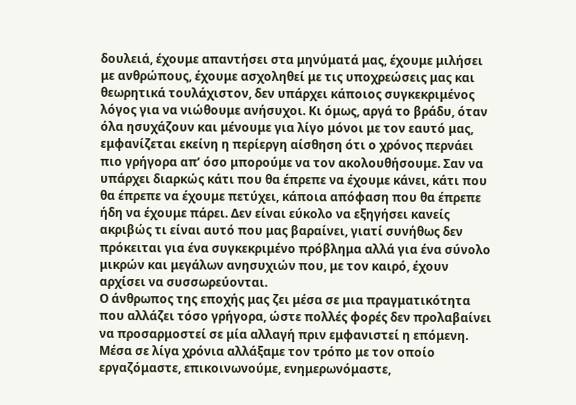δουλειά, έχουμε απαντήσει στα μηνύματά μας, έχουμε μιλήσει με ανθρώπους, έχουμε ασχοληθεί με τις υποχρεώσεις μας και θεωρητικά τουλάχιστον, δεν υπάρχει κάποιος συγκεκριμένος λόγος για να νιώθουμε ανήσυχοι. Κι όμως, αργά το βράδυ, όταν όλα ησυχάζουν και μένουμε για λίγο μόνοι με τον εαυτό μας, εμφανίζεται εκείνη η περίεργη αίσθηση ότι ο χρόνος περνάει πιο γρήγορα απ’ όσο μπορούμε να τον ακολουθήσουμε. Σαν να υπάρχει διαρκώς κάτι που θα έπρεπε να έχουμε κάνει, κάτι που θα έπρεπε να έχουμε πετύχει, κάποια απόφαση που θα έπρεπε ήδη να έχουμε πάρει. Δεν είναι εύκολο να εξηγήσει κανείς ακριβώς τι είναι αυτό που μας βαραίνει, γιατί συνήθως δεν πρόκειται για ένα συγκεκριμένο πρόβλημα αλλά για ένα σύνολο μικρών και μεγάλων ανησυχιών που, με τον καιρό, έχουν αρχίσει να συσσωρεύονται.
Ο άνθρωπος της εποχής μας ζει μέσα σε μια πραγματικότητα που αλλάζει τόσο γρήγορα, ώστε πολλές φορές δεν προλαβαίνει να προσαρμοστεί σε μία αλλαγή πριν εμφανιστεί η επόμενη. Μέσα σε λίγα χρόνια αλλάξαμε τον τρόπο με τον οποίο εργαζόμαστε, επικοινωνούμε, ενημερωνόμαστε,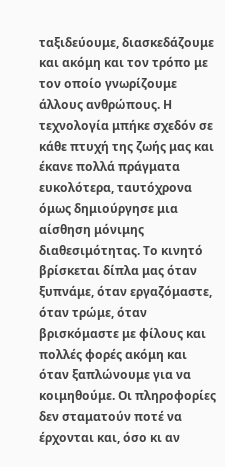ταξιδεύουμε, διασκεδάζουμε και ακόμη και τον τρόπο με τον οποίο γνωρίζουμε άλλους ανθρώπους. Η τεχνολογία μπήκε σχεδόν σε κάθε πτυχή της ζωής μας και έκανε πολλά πράγματα ευκολότερα, ταυτόχρονα όμως δημιούργησε μια αίσθηση μόνιμης διαθεσιμότητας. Το κινητό βρίσκεται δίπλα μας όταν ξυπνάμε, όταν εργαζόμαστε, όταν τρώμε, όταν βρισκόμαστε με φίλους και πολλές φορές ακόμη και όταν ξαπλώνουμε για να κοιμηθούμε. Οι πληροφορίες δεν σταματούν ποτέ να έρχονται και, όσο κι αν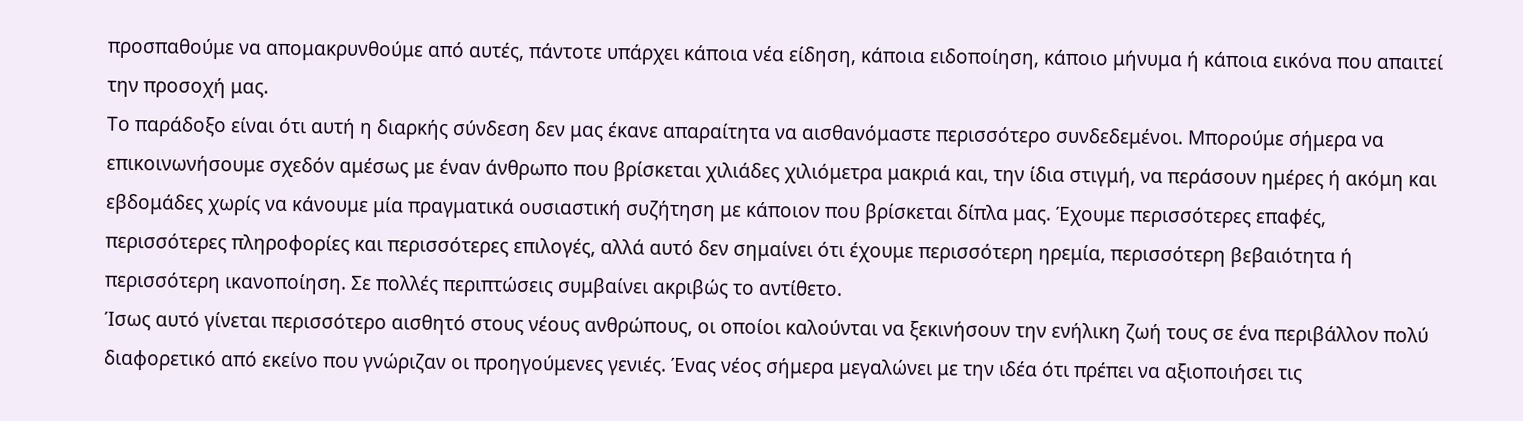προσπαθούμε να απομακρυνθούμε από αυτές, πάντοτε υπάρχει κάποια νέα είδηση, κάποια ειδοποίηση, κάποιο μήνυμα ή κάποια εικόνα που απαιτεί την προσοχή μας.
Το παράδοξο είναι ότι αυτή η διαρκής σύνδεση δεν μας έκανε απαραίτητα να αισθανόμαστε περισσότερο συνδεδεμένοι. Μπορούμε σήμερα να επικοινωνήσουμε σχεδόν αμέσως με έναν άνθρωπο που βρίσκεται χιλιάδες χιλιόμετρα μακριά και, την ίδια στιγμή, να περάσουν ημέρες ή ακόμη και εβδομάδες χωρίς να κάνουμε μία πραγματικά ουσιαστική συζήτηση με κάποιον που βρίσκεται δίπλα μας. Έχουμε περισσότερες επαφές, περισσότερες πληροφορίες και περισσότερες επιλογές, αλλά αυτό δεν σημαίνει ότι έχουμε περισσότερη ηρεμία, περισσότερη βεβαιότητα ή περισσότερη ικανοποίηση. Σε πολλές περιπτώσεις συμβαίνει ακριβώς το αντίθετο.
Ίσως αυτό γίνεται περισσότερο αισθητό στους νέους ανθρώπους, οι οποίοι καλούνται να ξεκινήσουν την ενήλικη ζωή τους σε ένα περιβάλλον πολύ διαφορετικό από εκείνο που γνώριζαν οι προηγούμενες γενιές. Ένας νέος σήμερα μεγαλώνει με την ιδέα ότι πρέπει να αξιοποιήσει τις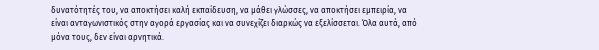δυνατότητές του, να αποκτήσει καλή εκπαίδευση, να μάθει γλώσσες, να αποκτήσει εμπειρία, να είναι ανταγωνιστικός στην αγορά εργασίας και να συνεχίζει διαρκώς να εξελίσσεται. Όλα αυτά, από μόνα τους, δεν είναι αρνητικά.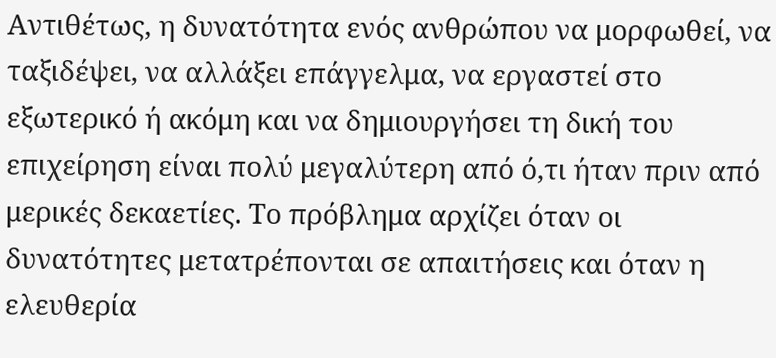Αντιθέτως, η δυνατότητα ενός ανθρώπου να μορφωθεί, να ταξιδέψει, να αλλάξει επάγγελμα, να εργαστεί στο εξωτερικό ή ακόμη και να δημιουργήσει τη δική του επιχείρηση είναι πολύ μεγαλύτερη από ό,τι ήταν πριν από μερικές δεκαετίες. Το πρόβλημα αρχίζει όταν οι δυνατότητες μετατρέπονται σε απαιτήσεις και όταν η ελευθερία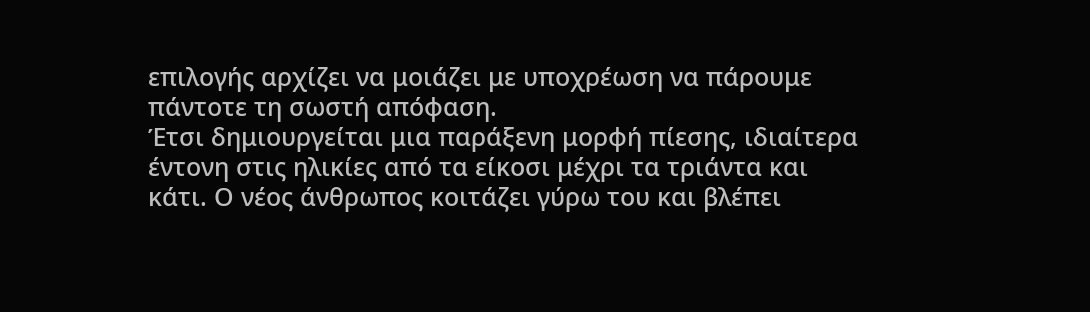επιλογής αρχίζει να μοιάζει με υποχρέωση να πάρουμε πάντοτε τη σωστή απόφαση.
Έτσι δημιουργείται μια παράξενη μορφή πίεσης, ιδιαίτερα έντονη στις ηλικίες από τα είκοσι μέχρι τα τριάντα και κάτι. Ο νέος άνθρωπος κοιτάζει γύρω του και βλέπει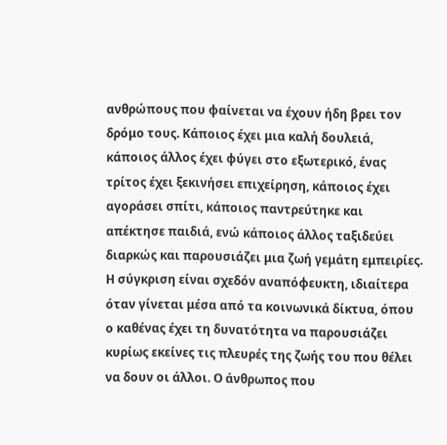ανθρώπους που φαίνεται να έχουν ήδη βρει τον δρόμο τους. Κάποιος έχει μια καλή δουλειά, κάποιος άλλος έχει φύγει στο εξωτερικό, ένας τρίτος έχει ξεκινήσει επιχείρηση, κάποιος έχει αγοράσει σπίτι, κάποιος παντρεύτηκε και απέκτησε παιδιά, ενώ κάποιος άλλος ταξιδεύει διαρκώς και παρουσιάζει μια ζωή γεμάτη εμπειρίες. Η σύγκριση είναι σχεδόν αναπόφευκτη, ιδιαίτερα όταν γίνεται μέσα από τα κοινωνικά δίκτυα, όπου ο καθένας έχει τη δυνατότητα να παρουσιάζει κυρίως εκείνες τις πλευρές της ζωής του που θέλει να δουν οι άλλοι. Ο άνθρωπος που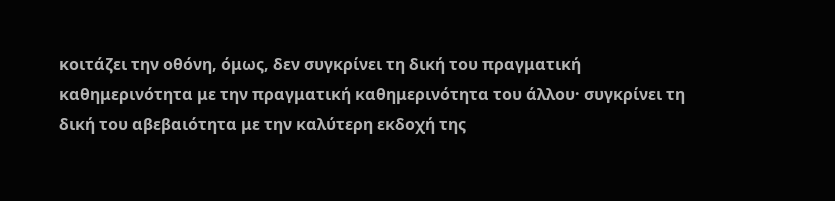κοιτάζει την οθόνη, όμως, δεν συγκρίνει τη δική του πραγματική καθημερινότητα με την πραγματική καθημερινότητα του άλλου· συγκρίνει τη δική του αβεβαιότητα με την καλύτερη εκδοχή της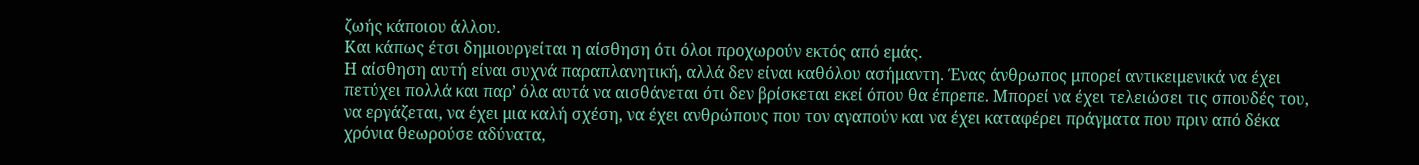ζωής κάποιου άλλου.
Και κάπως έτσι δημιουργείται η αίσθηση ότι όλοι προχωρούν εκτός από εμάς.
Η αίσθηση αυτή είναι συχνά παραπλανητική, αλλά δεν είναι καθόλου ασήμαντη. Ένας άνθρωπος μπορεί αντικειμενικά να έχει πετύχει πολλά και παρ’ όλα αυτά να αισθάνεται ότι δεν βρίσκεται εκεί όπου θα έπρεπε. Μπορεί να έχει τελειώσει τις σπουδές του, να εργάζεται, να έχει μια καλή σχέση, να έχει ανθρώπους που τον αγαπούν και να έχει καταφέρει πράγματα που πριν από δέκα χρόνια θεωρούσε αδύνατα,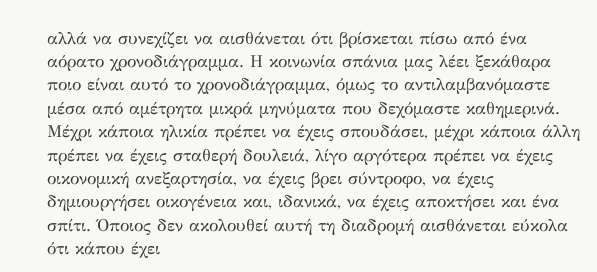αλλά να συνεχίζει να αισθάνεται ότι βρίσκεται πίσω από ένα αόρατο χρονοδιάγραμμα. Η κοινωνία σπάνια μας λέει ξεκάθαρα ποιο είναι αυτό το χρονοδιάγραμμα, όμως το αντιλαμβανόμαστε μέσα από αμέτρητα μικρά μηνύματα που δεχόμαστε καθημερινά. Μέχρι κάποια ηλικία πρέπει να έχεις σπουδάσει, μέχρι κάποια άλλη πρέπει να έχεις σταθερή δουλειά, λίγο αργότερα πρέπει να έχεις οικονομική ανεξαρτησία, να έχεις βρει σύντροφο, να έχεις δημιουργήσει οικογένεια και, ιδανικά, να έχεις αποκτήσει και ένα σπίτι. Όποιος δεν ακολουθεί αυτή τη διαδρομή αισθάνεται εύκολα ότι κάπου έχει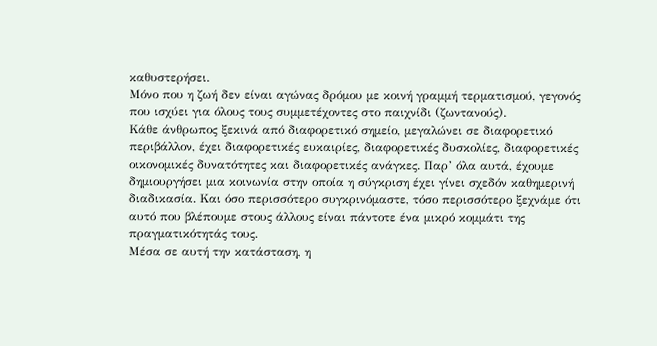καθυστερήσει.
Μόνο που η ζωή δεν είναι αγώνας δρόμου με κοινή γραμμή τερματισμού, γεγονός που ισχύει για όλους τους συμμετέχοντες στο παιχνίδι (ζωντανούς).
Κάθε άνθρωπος ξεκινά από διαφορετικό σημείο, μεγαλώνει σε διαφορετικό περιβάλλον, έχει διαφορετικές ευκαιρίες, διαφορετικές δυσκολίες, διαφορετικές οικονομικές δυνατότητες και διαφορετικές ανάγκες. Παρ’ όλα αυτά, έχουμε δημιουργήσει μια κοινωνία στην οποία η σύγκριση έχει γίνει σχεδόν καθημερινή διαδικασία. Και όσο περισσότερο συγκρινόμαστε, τόσο περισσότερο ξεχνάμε ότι αυτό που βλέπουμε στους άλλους είναι πάντοτε ένα μικρό κομμάτι της πραγματικότητάς τους.
Μέσα σε αυτή την κατάσταση, η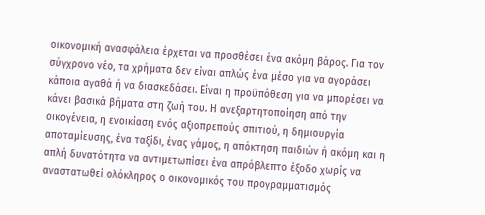οικονομική ανασφάλεια έρχεται να προσθέσει ένα ακόμη βάρος. Για τον σύγχρονο νέο, τα χρήματα δεν είναι απλώς ένα μέσο για να αγοράσει κάποια αγαθά ή να διασκεδάσει. Είναι η προϋπόθεση για να μπορέσει να κάνει βασικά βήματα στη ζωή του. Η ανεξαρτητοποίηση από την οικογένεια, η ενοικίαση ενός αξιοπρεπούς σπιτιού, η δημιουργία αποταμίευσης, ένα ταξίδι, ένας γάμος, η απόκτηση παιδιών ή ακόμη και η απλή δυνατότητα να αντιμετωπίσει ένα απρόβλεπτο έξοδο χωρίς να αναστατωθεί ολόκληρος ο οικονομικός του προγραμματισμός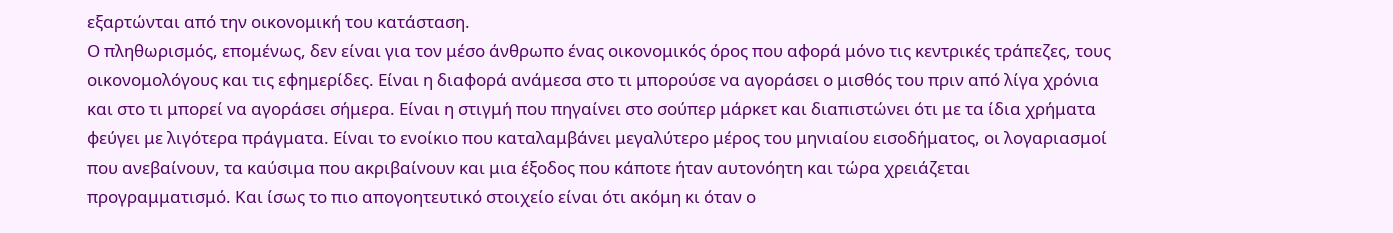εξαρτώνται από την οικονομική του κατάσταση.
Ο πληθωρισμός, επομένως, δεν είναι για τον μέσο άνθρωπο ένας οικονομικός όρος που αφορά μόνο τις κεντρικές τράπεζες, τους οικονομολόγους και τις εφημερίδες. Είναι η διαφορά ανάμεσα στο τι μπορούσε να αγοράσει ο μισθός του πριν από λίγα χρόνια και στο τι μπορεί να αγοράσει σήμερα. Είναι η στιγμή που πηγαίνει στο σούπερ μάρκετ και διαπιστώνει ότι με τα ίδια χρήματα φεύγει με λιγότερα πράγματα. Είναι το ενοίκιο που καταλαμβάνει μεγαλύτερο μέρος του μηνιαίου εισοδήματος, οι λογαριασμοί που ανεβαίνουν, τα καύσιμα που ακριβαίνουν και μια έξοδος που κάποτε ήταν αυτονόητη και τώρα χρειάζεται προγραμματισμό. Και ίσως το πιο απογοητευτικό στοιχείο είναι ότι ακόμη κι όταν ο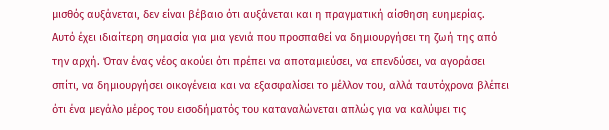μισθός αυξάνεται, δεν είναι βέβαιο ότι αυξάνεται και η πραγματική αίσθηση ευημερίας.
Αυτό έχει ιδιαίτερη σημασία για μια γενιά που προσπαθεί να δημιουργήσει τη ζωή της από την αρχή. Όταν ένας νέος ακούει ότι πρέπει να αποταμιεύσει, να επενδύσει, να αγοράσει σπίτι, να δημιουργήσει οικογένεια και να εξασφαλίσει το μέλλον του, αλλά ταυτόχρονα βλέπει ότι ένα μεγάλο μέρος του εισοδήματός του καταναλώνεται απλώς για να καλύψει τις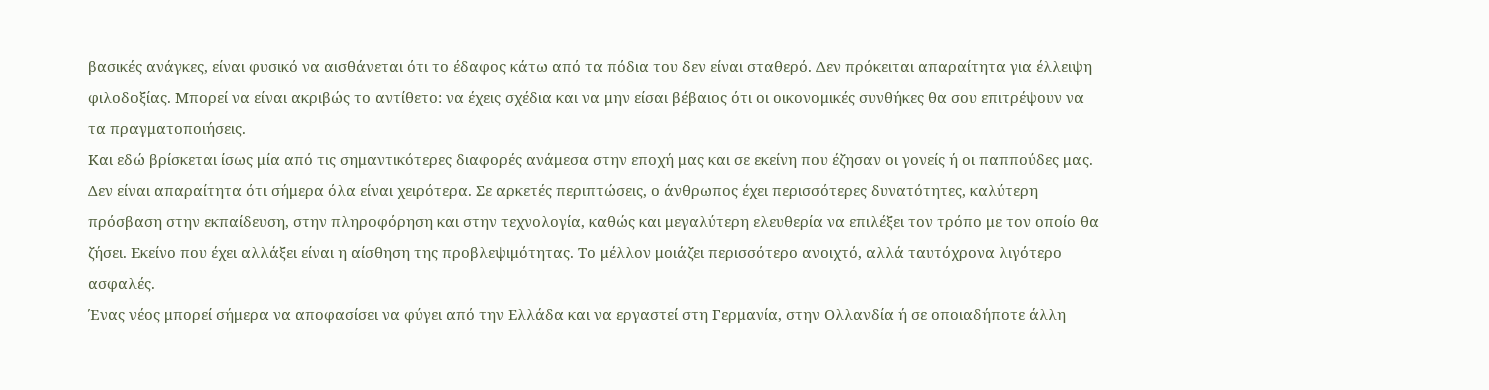βασικές ανάγκες, είναι φυσικό να αισθάνεται ότι το έδαφος κάτω από τα πόδια του δεν είναι σταθερό. Δεν πρόκειται απαραίτητα για έλλειψη φιλοδοξίας. Μπορεί να είναι ακριβώς το αντίθετο: να έχεις σχέδια και να μην είσαι βέβαιος ότι οι οικονομικές συνθήκες θα σου επιτρέψουν να τα πραγματοποιήσεις.
Και εδώ βρίσκεται ίσως μία από τις σημαντικότερες διαφορές ανάμεσα στην εποχή μας και σε εκείνη που έζησαν οι γονείς ή οι παππούδες μας. Δεν είναι απαραίτητα ότι σήμερα όλα είναι χειρότερα. Σε αρκετές περιπτώσεις, ο άνθρωπος έχει περισσότερες δυνατότητες, καλύτερη πρόσβαση στην εκπαίδευση, στην πληροφόρηση και στην τεχνολογία, καθώς και μεγαλύτερη ελευθερία να επιλέξει τον τρόπο με τον οποίο θα ζήσει. Εκείνο που έχει αλλάξει είναι η αίσθηση της προβλεψιμότητας. Το μέλλον μοιάζει περισσότερο ανοιχτό, αλλά ταυτόχρονα λιγότερο ασφαλές.
Ένας νέος μπορεί σήμερα να αποφασίσει να φύγει από την Ελλάδα και να εργαστεί στη Γερμανία, στην Ολλανδία ή σε οποιαδήποτε άλλη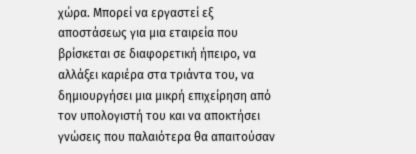χώρα. Μπορεί να εργαστεί εξ αποστάσεως για μια εταιρεία που βρίσκεται σε διαφορετική ήπειρο, να αλλάξει καριέρα στα τριάντα του, να δημιουργήσει μια μικρή επιχείρηση από τον υπολογιστή του και να αποκτήσει γνώσεις που παλαιότερα θα απαιτούσαν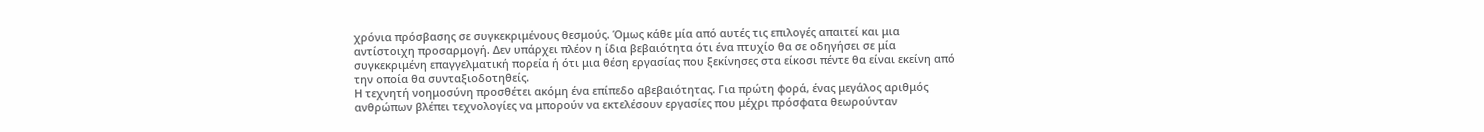χρόνια πρόσβασης σε συγκεκριμένους θεσμούς. Όμως κάθε μία από αυτές τις επιλογές απαιτεί και μια αντίστοιχη προσαρμογή. Δεν υπάρχει πλέον η ίδια βεβαιότητα ότι ένα πτυχίο θα σε οδηγήσει σε μία συγκεκριμένη επαγγελματική πορεία ή ότι μια θέση εργασίας που ξεκίνησες στα είκοσι πέντε θα είναι εκείνη από την οποία θα συνταξιοδοτηθείς.
Η τεχνητή νοημοσύνη προσθέτει ακόμη ένα επίπεδο αβεβαιότητας. Για πρώτη φορά, ένας μεγάλος αριθμός ανθρώπων βλέπει τεχνολογίες να μπορούν να εκτελέσουν εργασίες που μέχρι πρόσφατα θεωρούνταν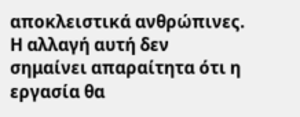αποκλειστικά ανθρώπινες. Η αλλαγή αυτή δεν σημαίνει απαραίτητα ότι η εργασία θα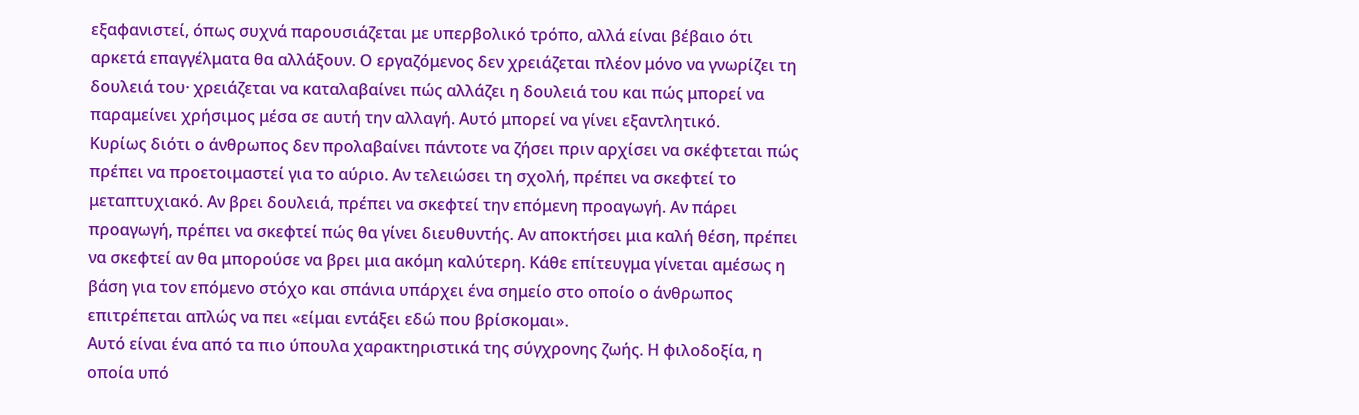εξαφανιστεί, όπως συχνά παρουσιάζεται με υπερβολικό τρόπο, αλλά είναι βέβαιο ότι αρκετά επαγγέλματα θα αλλάξουν. Ο εργαζόμενος δεν χρειάζεται πλέον μόνο να γνωρίζει τη δουλειά του· χρειάζεται να καταλαβαίνει πώς αλλάζει η δουλειά του και πώς μπορεί να παραμείνει χρήσιμος μέσα σε αυτή την αλλαγή. Αυτό μπορεί να γίνει εξαντλητικό.
Κυρίως διότι ο άνθρωπος δεν προλαβαίνει πάντοτε να ζήσει πριν αρχίσει να σκέφτεται πώς πρέπει να προετοιμαστεί για το αύριο. Αν τελειώσει τη σχολή, πρέπει να σκεφτεί το μεταπτυχιακό. Αν βρει δουλειά, πρέπει να σκεφτεί την επόμενη προαγωγή. Αν πάρει προαγωγή, πρέπει να σκεφτεί πώς θα γίνει διευθυντής. Αν αποκτήσει μια καλή θέση, πρέπει να σκεφτεί αν θα μπορούσε να βρει μια ακόμη καλύτερη. Κάθε επίτευγμα γίνεται αμέσως η βάση για τον επόμενο στόχο και σπάνια υπάρχει ένα σημείο στο οποίο ο άνθρωπος επιτρέπεται απλώς να πει «είμαι εντάξει εδώ που βρίσκομαι».
Αυτό είναι ένα από τα πιο ύπουλα χαρακτηριστικά της σύγχρονης ζωής. Η φιλοδοξία, η οποία υπό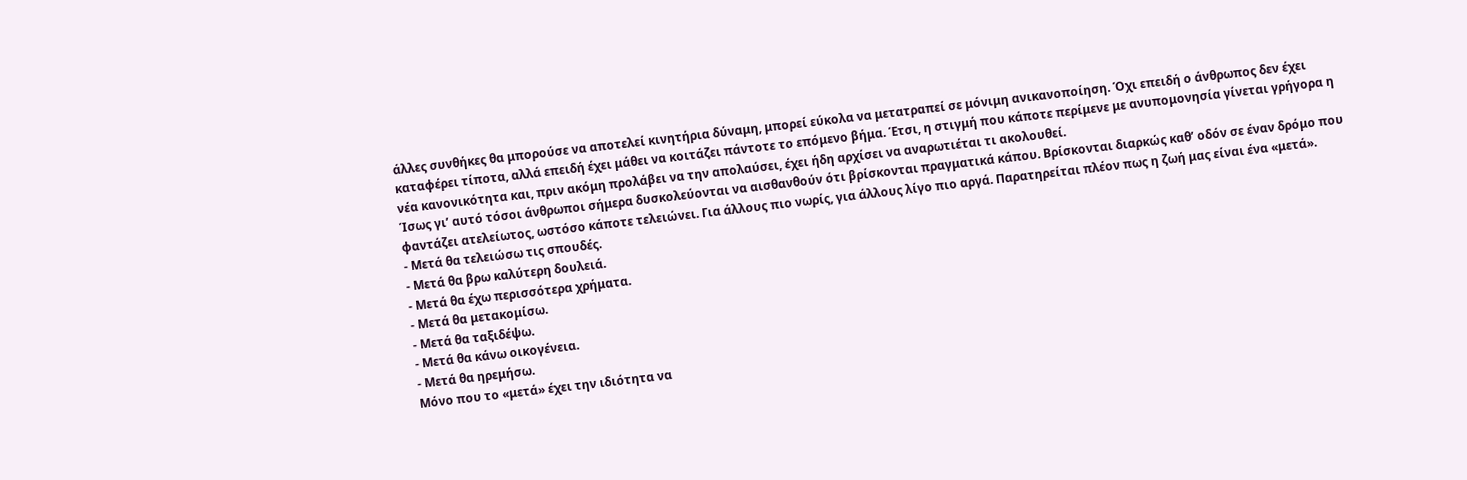άλλες συνθήκες θα μπορούσε να αποτελεί κινητήρια δύναμη, μπορεί εύκολα να μετατραπεί σε μόνιμη ανικανοποίηση. Όχι επειδή ο άνθρωπος δεν έχει καταφέρει τίποτα, αλλά επειδή έχει μάθει να κοιτάζει πάντοτε το επόμενο βήμα. Έτσι, η στιγμή που κάποτε περίμενε με ανυπομονησία γίνεται γρήγορα η νέα κανονικότητα και, πριν ακόμη προλάβει να την απολαύσει, έχει ήδη αρχίσει να αναρωτιέται τι ακολουθεί.
Ίσως γι’ αυτό τόσοι άνθρωποι σήμερα δυσκολεύονται να αισθανθούν ότι βρίσκονται πραγματικά κάπου. Βρίσκονται διαρκώς καθ’ οδόν σε έναν δρόμο που φαντάζει ατελείωτος, ωστόσο κάποτε τελειώνει. Για άλλους πιο νωρίς, για άλλους λίγο πιο αργά. Παρατηρείται πλέον πως η ζωή μας είναι ένα «μετά».
- Μετά θα τελειώσω τις σπουδές.
- Μετά θα βρω καλύτερη δουλειά.
- Μετά θα έχω περισσότερα χρήματα.
- Μετά θα μετακομίσω.
- Μετά θα ταξιδέψω.
- Μετά θα κάνω οικογένεια.
- Μετά θα ηρεμήσω.
Μόνο που το «μετά» έχει την ιδιότητα να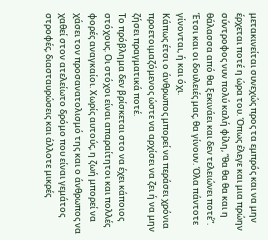μετακινείται συνεχώς προς τα εμπρός και να μην έρχεται ποτέ η ώρα του. Όπως έλεγε και μια πρώην σύντροφος νυν πολύ καλή φίλη, “θα θα θα και η θάλασσα από θα ξεκινάει και δεν τελειώνει ποτέ”. Έτσι και οι δουλειές μας, θα γίνουν. Όλα πάντοτε γίνονται, ή και όχι.
Κάπως έτσι ο άνθρωπος μπορεί να περάσει χρόνια προετοιμαζόμενος ώστε να αρχίσει να ζει ή να μην ζήσει πραγματικά ποτέ.
Το πρόβλημα δεν βρίσκεται στο να έχει κάποιος στόχους. Οι στόχοι είναι απαραίτητοι και πολλές φορές αναγκαίοι. Χωρίς αυτούς, η ζωή μπορεί να χάσει τον προσανατολισμό της και ο άνθρωπος να χαθεί στον ατελείωτο δρόμο που είναι γεμάτος στροφές, διασταυρώσεις και άλλοτε μικρές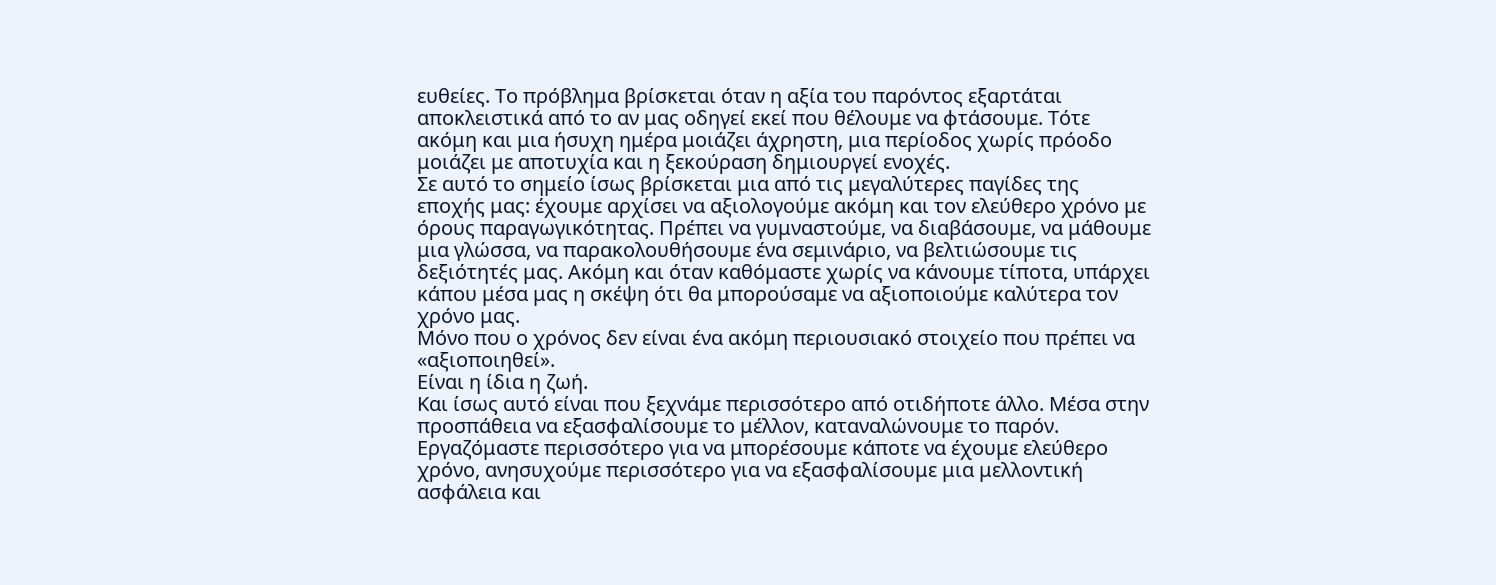ευθείες. Το πρόβλημα βρίσκεται όταν η αξία του παρόντος εξαρτάται αποκλειστικά από το αν μας οδηγεί εκεί που θέλουμε να φτάσουμε. Τότε ακόμη και μια ήσυχη ημέρα μοιάζει άχρηστη, μια περίοδος χωρίς πρόοδο μοιάζει με αποτυχία και η ξεκούραση δημιουργεί ενοχές.
Σε αυτό το σημείο ίσως βρίσκεται μια από τις μεγαλύτερες παγίδες της εποχής μας: έχουμε αρχίσει να αξιολογούμε ακόμη και τον ελεύθερο χρόνο με όρους παραγωγικότητας. Πρέπει να γυμναστούμε, να διαβάσουμε, να μάθουμε μια γλώσσα, να παρακολουθήσουμε ένα σεμινάριο, να βελτιώσουμε τις δεξιότητές μας. Ακόμη και όταν καθόμαστε χωρίς να κάνουμε τίποτα, υπάρχει κάπου μέσα μας η σκέψη ότι θα μπορούσαμε να αξιοποιούμε καλύτερα τον χρόνο μας.
Μόνο που ο χρόνος δεν είναι ένα ακόμη περιουσιακό στοιχείο που πρέπει να «αξιοποιηθεί».
Είναι η ίδια η ζωή.
Και ίσως αυτό είναι που ξεχνάμε περισσότερο από οτιδήποτε άλλο. Μέσα στην προσπάθεια να εξασφαλίσουμε το μέλλον, καταναλώνουμε το παρόν. Εργαζόμαστε περισσότερο για να μπορέσουμε κάποτε να έχουμε ελεύθερο χρόνο, ανησυχούμε περισσότερο για να εξασφαλίσουμε μια μελλοντική ασφάλεια και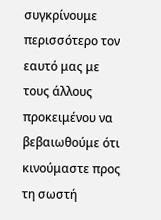συγκρίνουμε περισσότερο τον εαυτό μας με τους άλλους προκειμένου να βεβαιωθούμε ότι κινούμαστε προς τη σωστή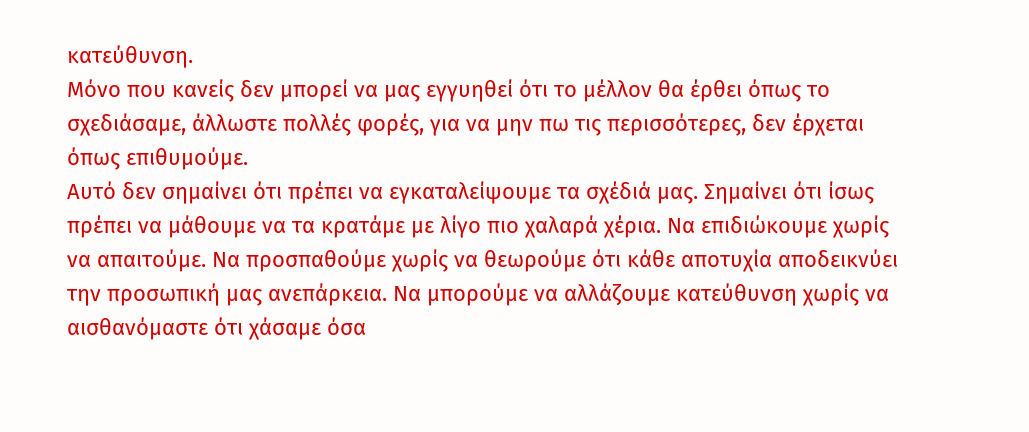κατεύθυνση.
Μόνο που κανείς δεν μπορεί να μας εγγυηθεί ότι το μέλλον θα έρθει όπως το σχεδιάσαμε, άλλωστε πολλές φορές, για να μην πω τις περισσότερες, δεν έρχεται όπως επιθυμούμε.
Αυτό δεν σημαίνει ότι πρέπει να εγκαταλείψουμε τα σχέδιά μας. Σημαίνει ότι ίσως πρέπει να μάθουμε να τα κρατάμε με λίγο πιο χαλαρά χέρια. Να επιδιώκουμε χωρίς να απαιτούμε. Να προσπαθούμε χωρίς να θεωρούμε ότι κάθε αποτυχία αποδεικνύει την προσωπική μας ανεπάρκεια. Να μπορούμε να αλλάζουμε κατεύθυνση χωρίς να αισθανόμαστε ότι χάσαμε όσα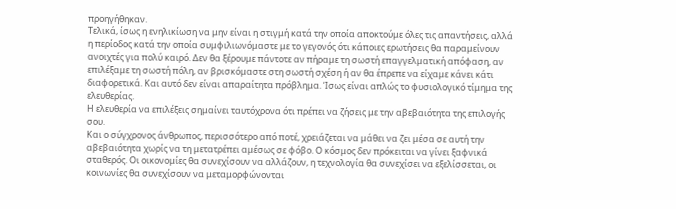προηγήθηκαν.
Τελικά, ίσως η ενηλικίωση να μην είναι η στιγμή κατά την οποία αποκτούμε όλες τις απαντήσεις, αλλά η περίοδος κατά την οποία συμφιλιωνόμαστε με το γεγονός ότι κάποιες ερωτήσεις θα παραμείνουν ανοιχτές για πολύ καιρό. Δεν θα ξέρουμε πάντοτε αν πήραμε τη σωστή επαγγελματική απόφαση, αν επιλέξαμε τη σωστή πόλη, αν βρισκόμαστε στη σωστή σχέση ή αν θα έπρεπε να είχαμε κάνει κάτι διαφορετικά. Και αυτό δεν είναι απαραίτητα πρόβλημα. Ίσως είναι απλώς το φυσιολογικό τίμημα της ελευθερίας.
Η ελευθερία να επιλέξεις σημαίνει ταυτόχρονα ότι πρέπει να ζήσεις με την αβεβαιότητα της επιλογής σου.
Και ο σύγχρονος άνθρωπος, περισσότερο από ποτέ, χρειάζεται να μάθει να ζει μέσα σε αυτή την αβεβαιότητα χωρίς να τη μετατρέπει αμέσως σε φόβο. Ο κόσμος δεν πρόκειται να γίνει ξαφνικά σταθερός. Οι οικονομίες θα συνεχίσουν να αλλάζουν, η τεχνολογία θα συνεχίσει να εξελίσσεται, οι κοινωνίες θα συνεχίσουν να μεταμορφώνονται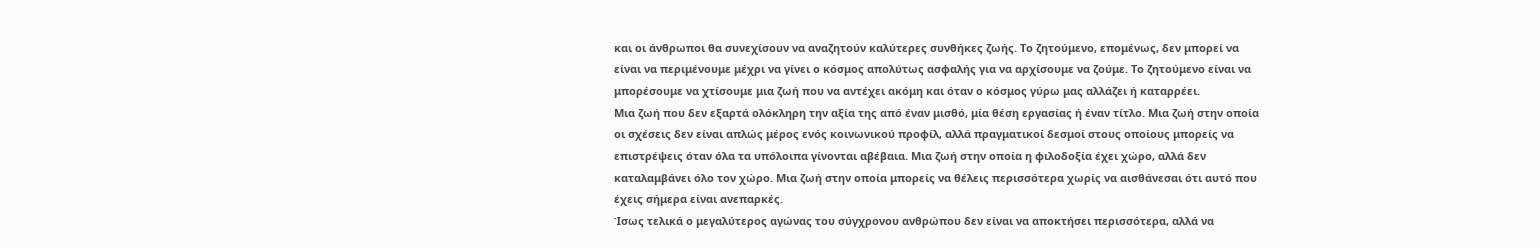και οι άνθρωποι θα συνεχίσουν να αναζητούν καλύτερες συνθήκες ζωής. Το ζητούμενο, επομένως, δεν μπορεί να είναι να περιμένουμε μέχρι να γίνει ο κόσμος απολύτως ασφαλής για να αρχίσουμε να ζούμε. Το ζητούμενο είναι να μπορέσουμε να χτίσουμε μια ζωή που να αντέχει ακόμη και όταν ο κόσμος γύρω μας αλλάζει ή καταρρέει.
Μια ζωή που δεν εξαρτά ολόκληρη την αξία της από έναν μισθό, μία θέση εργασίας ή έναν τίτλο. Μια ζωή στην οποία οι σχέσεις δεν είναι απλώς μέρος ενός κοινωνικού προφίλ, αλλά πραγματικοί δεσμοί στους οποίους μπορείς να επιστρέψεις όταν όλα τα υπόλοιπα γίνονται αβέβαια. Μια ζωή στην οποία η φιλοδοξία έχει χώρο, αλλά δεν καταλαμβάνει όλο τον χώρο. Μια ζωή στην οποία μπορείς να θέλεις περισσότερα χωρίς να αισθάνεσαι ότι αυτό που έχεις σήμερα είναι ανεπαρκές.
Ίσως τελικά ο μεγαλύτερος αγώνας του σύγχρονου ανθρώπου δεν είναι να αποκτήσει περισσότερα, αλλά να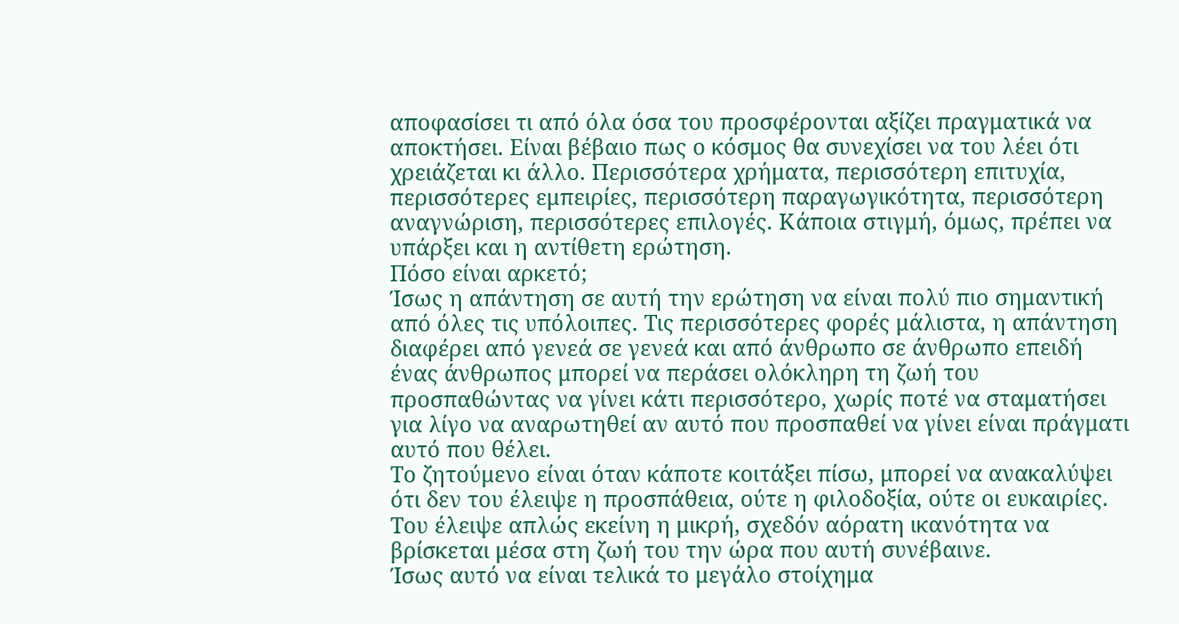αποφασίσει τι από όλα όσα του προσφέρονται αξίζει πραγματικά να αποκτήσει. Είναι βέβαιο πως ο κόσμος θα συνεχίσει να του λέει ότι χρειάζεται κι άλλο. Περισσότερα χρήματα, περισσότερη επιτυχία, περισσότερες εμπειρίες, περισσότερη παραγωγικότητα, περισσότερη αναγνώριση, περισσότερες επιλογές. Κάποια στιγμή, όμως, πρέπει να υπάρξει και η αντίθετη ερώτηση.
Πόσο είναι αρκετό;
Ίσως η απάντηση σε αυτή την ερώτηση να είναι πολύ πιο σημαντική από όλες τις υπόλοιπες. Τις περισσότερες φορές μάλιστα, η απάντηση διαφέρει από γενεά σε γενεά και από άνθρωπο σε άνθρωπο επειδή ένας άνθρωπος μπορεί να περάσει ολόκληρη τη ζωή του προσπαθώντας να γίνει κάτι περισσότερο, χωρίς ποτέ να σταματήσει για λίγο να αναρωτηθεί αν αυτό που προσπαθεί να γίνει είναι πράγματι αυτό που θέλει.
Το ζητούμενο είναι όταν κάποτε κοιτάξει πίσω, μπορεί να ανακαλύψει ότι δεν του έλειψε η προσπάθεια, ούτε η φιλοδοξία, ούτε οι ευκαιρίες. Του έλειψε απλώς εκείνη η μικρή, σχεδόν αόρατη ικανότητα να βρίσκεται μέσα στη ζωή του την ώρα που αυτή συνέβαινε.
Ίσως αυτό να είναι τελικά το μεγάλο στοίχημα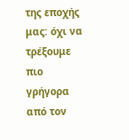της εποχής μας: όχι να τρέξουμε πιο γρήγορα από τον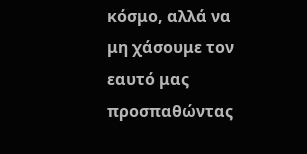κόσμο, αλλά να μη χάσουμε τον εαυτό μας προσπαθώντας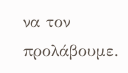να τον προλάβουμε.